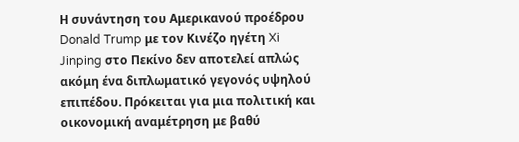Η συνάντηση του Αμερικανού προέδρου Donald Trump με τον Κινέζο ηγέτη Xi Jinping στο Πεκίνο δεν αποτελεί απλώς ακόμη ένα διπλωματικό γεγονός υψηλού επιπέδου. Πρόκειται για μια πολιτική και οικονομική αναμέτρηση με βαθύ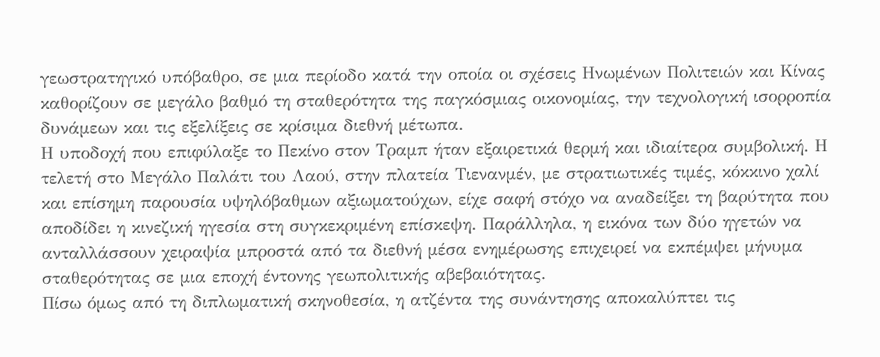γεωστρατηγικό υπόβαθρο, σε μια περίοδο κατά την οποία οι σχέσεις Ηνωμένων Πολιτειών και Κίνας καθορίζουν σε μεγάλο βαθμό τη σταθερότητα της παγκόσμιας οικονομίας, την τεχνολογική ισορροπία δυνάμεων και τις εξελίξεις σε κρίσιμα διεθνή μέτωπα.
Η υποδοχή που επιφύλαξε το Πεκίνο στον Τραμπ ήταν εξαιρετικά θερμή και ιδιαίτερα συμβολική. Η τελετή στο Μεγάλο Παλάτι του Λαού, στην πλατεία Τιενανμέν, με στρατιωτικές τιμές, κόκκινο χαλί και επίσημη παρουσία υψηλόβαθμων αξιωματούχων, είχε σαφή στόχο να αναδείξει τη βαρύτητα που αποδίδει η κινεζική ηγεσία στη συγκεκριμένη επίσκεψη. Παράλληλα, η εικόνα των δύο ηγετών να ανταλλάσσουν χειραψία μπροστά από τα διεθνή μέσα ενημέρωσης επιχειρεί να εκπέμψει μήνυμα σταθερότητας σε μια εποχή έντονης γεωπολιτικής αβεβαιότητας.
Πίσω όμως από τη διπλωματική σκηνοθεσία, η ατζέντα της συνάντησης αποκαλύπτει τις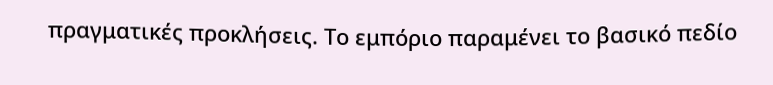πραγματικές προκλήσεις. Το εμπόριο παραμένει το βασικό πεδίο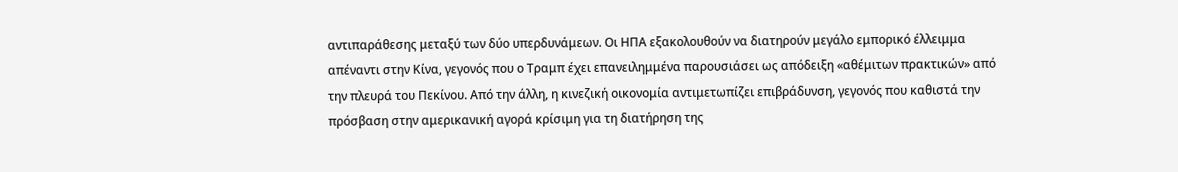αντιπαράθεσης μεταξύ των δύο υπερδυνάμεων. Οι ΗΠΑ εξακολουθούν να διατηρούν μεγάλο εμπορικό έλλειμμα απέναντι στην Κίνα, γεγονός που ο Τραμπ έχει επανειλημμένα παρουσιάσει ως απόδειξη «αθέμιτων πρακτικών» από την πλευρά του Πεκίνου. Από την άλλη, η κινεζική οικονομία αντιμετωπίζει επιβράδυνση, γεγονός που καθιστά την πρόσβαση στην αμερικανική αγορά κρίσιμη για τη διατήρηση της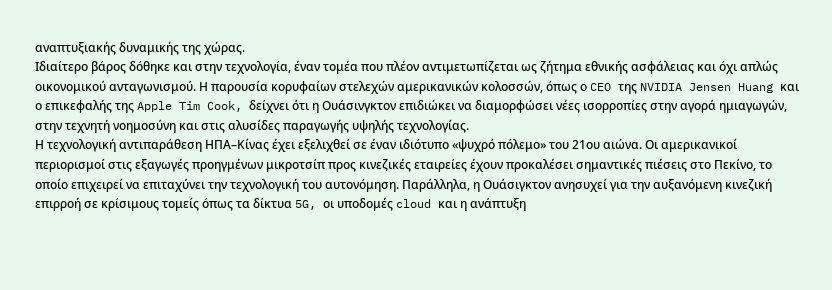αναπτυξιακής δυναμικής της χώρας.
Ιδιαίτερο βάρος δόθηκε και στην τεχνολογία, έναν τομέα που πλέον αντιμετωπίζεται ως ζήτημα εθνικής ασφάλειας και όχι απλώς οικονομικού ανταγωνισμού. Η παρουσία κορυφαίων στελεχών αμερικανικών κολοσσών, όπως ο CEO της NVIDIA Jensen Huang και ο επικεφαλής της Apple Tim Cook, δείχνει ότι η Ουάσινγκτον επιδιώκει να διαμορφώσει νέες ισορροπίες στην αγορά ημιαγωγών, στην τεχνητή νοημοσύνη και στις αλυσίδες παραγωγής υψηλής τεχνολογίας.
Η τεχνολογική αντιπαράθεση ΗΠΑ–Κίνας έχει εξελιχθεί σε έναν ιδιότυπο «ψυχρό πόλεμο» του 21ου αιώνα. Οι αμερικανικοί περιορισμοί στις εξαγωγές προηγμένων μικροτσίπ προς κινεζικές εταιρείες έχουν προκαλέσει σημαντικές πιέσεις στο Πεκίνο, το οποίο επιχειρεί να επιταχύνει την τεχνολογική του αυτονόμηση. Παράλληλα, η Ουάσιγκτον ανησυχεί για την αυξανόμενη κινεζική επιρροή σε κρίσιμους τομείς όπως τα δίκτυα 5G, οι υποδομές cloud και η ανάπτυξη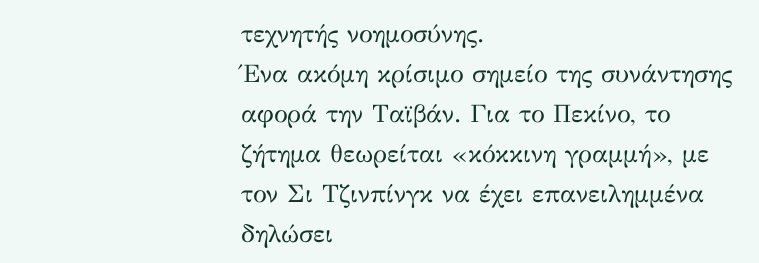τεχνητής νοημοσύνης.
Ένα ακόμη κρίσιμο σημείο της συνάντησης αφορά την Ταϊβάν. Για το Πεκίνο, το ζήτημα θεωρείται «κόκκινη γραμμή», με τον Σι Τζινπίνγκ να έχει επανειλημμένα δηλώσει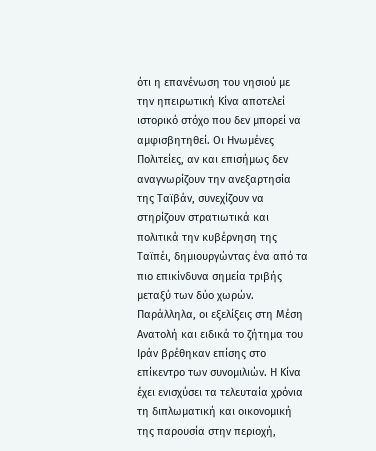ότι η επανένωση του νησιού με την ηπειρωτική Κίνα αποτελεί ιστορικό στόχο που δεν μπορεί να αμφισβητηθεί. Οι Ηνωμένες Πολιτείες, αν και επισήμως δεν αναγνωρίζουν την ανεξαρτησία της Ταϊβάν, συνεχίζουν να στηρίζουν στρατιωτικά και πολιτικά την κυβέρνηση της Ταϊπέι, δημιουργώντας ένα από τα πιο επικίνδυνα σημεία τριβής μεταξύ των δύο χωρών.
Παράλληλα, οι εξελίξεις στη Μέση Ανατολή και ειδικά το ζήτημα του Ιράν βρέθηκαν επίσης στο επίκεντρο των συνομιλιών. Η Κίνα έχει ενισχύσει τα τελευταία χρόνια τη διπλωματική και οικονομική της παρουσία στην περιοχή,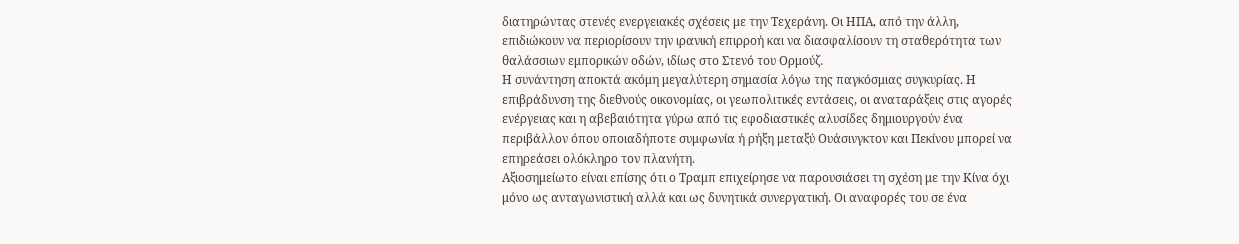διατηρώντας στενές ενεργειακές σχέσεις με την Τεχεράνη. Οι ΗΠΑ, από την άλλη, επιδιώκουν να περιορίσουν την ιρανική επιρροή και να διασφαλίσουν τη σταθερότητα των θαλάσσιων εμπορικών οδών, ιδίως στο Στενό του Ορμούζ.
Η συνάντηση αποκτά ακόμη μεγαλύτερη σημασία λόγω της παγκόσμιας συγκυρίας. Η επιβράδυνση της διεθνούς οικονομίας, οι γεωπολιτικές εντάσεις, οι αναταράξεις στις αγορές ενέργειας και η αβεβαιότητα γύρω από τις εφοδιαστικές αλυσίδες δημιουργούν ένα περιβάλλον όπου οποιαδήποτε συμφωνία ή ρήξη μεταξύ Ουάσινγκτον και Πεκίνου μπορεί να επηρεάσει ολόκληρο τον πλανήτη.
Αξιοσημείωτο είναι επίσης ότι ο Τραμπ επιχείρησε να παρουσιάσει τη σχέση με την Κίνα όχι μόνο ως ανταγωνιστική αλλά και ως δυνητικά συνεργατική. Οι αναφορές του σε ένα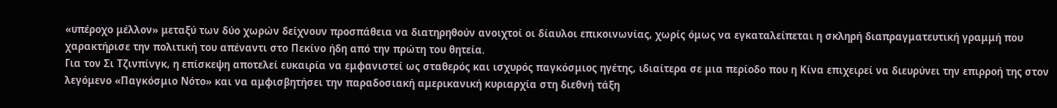«υπέροχο μέλλον» μεταξύ των δύο χωρών δείχνουν προσπάθεια να διατηρηθούν ανοιχτοί οι δίαυλοι επικοινωνίας, χωρίς όμως να εγκαταλείπεται η σκληρή διαπραγματευτική γραμμή που χαρακτήρισε την πολιτική του απέναντι στο Πεκίνο ήδη από την πρώτη του θητεία.
Για τον Σι Τζινπίνγκ, η επίσκεψη αποτελεί ευκαιρία να εμφανιστεί ως σταθερός και ισχυρός παγκόσμιος ηγέτης, ιδιαίτερα σε μια περίοδο που η Κίνα επιχειρεί να διευρύνει την επιρροή της στον λεγόμενο «Παγκόσμιο Νότο» και να αμφισβητήσει την παραδοσιακή αμερικανική κυριαρχία στη διεθνή τάξη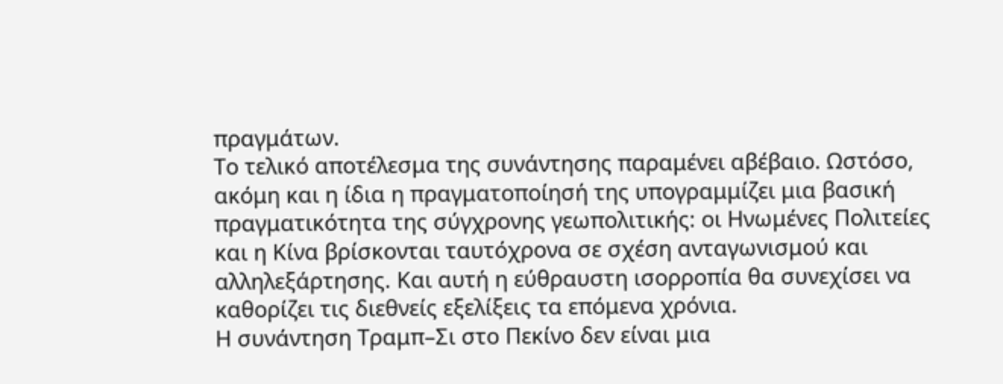πραγμάτων.
Το τελικό αποτέλεσμα της συνάντησης παραμένει αβέβαιο. Ωστόσο, ακόμη και η ίδια η πραγματοποίησή της υπογραμμίζει μια βασική πραγματικότητα της σύγχρονης γεωπολιτικής: οι Ηνωμένες Πολιτείες και η Κίνα βρίσκονται ταυτόχρονα σε σχέση ανταγωνισμού και αλληλεξάρτησης. Και αυτή η εύθραυστη ισορροπία θα συνεχίσει να καθορίζει τις διεθνείς εξελίξεις τα επόμενα χρόνια.
Η συνάντηση Τραμπ–Σι στο Πεκίνο δεν είναι μια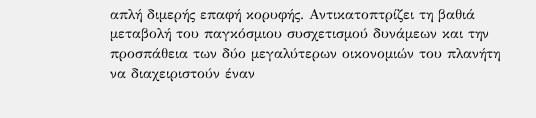απλή διμερής επαφή κορυφής. Αντικατοπτρίζει τη βαθιά μεταβολή του παγκόσμιου συσχετισμού δυνάμεων και την προσπάθεια των δύο μεγαλύτερων οικονομιών του πλανήτη να διαχειριστούν έναν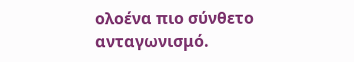ολοένα πιο σύνθετο ανταγωνισμό.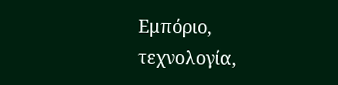Εμπόριο, τεχνολογία,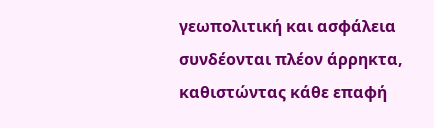γεωπολιτική και ασφάλεια συνδέονται πλέον άρρηκτα, καθιστώντας κάθε επαφή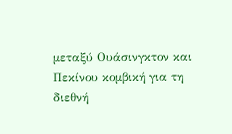μεταξύ Ουάσινγκτον και Πεκίνου κομβική για τη διεθνή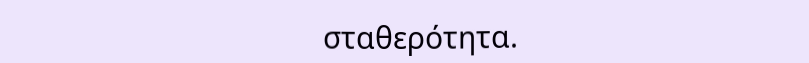σταθερότητα.